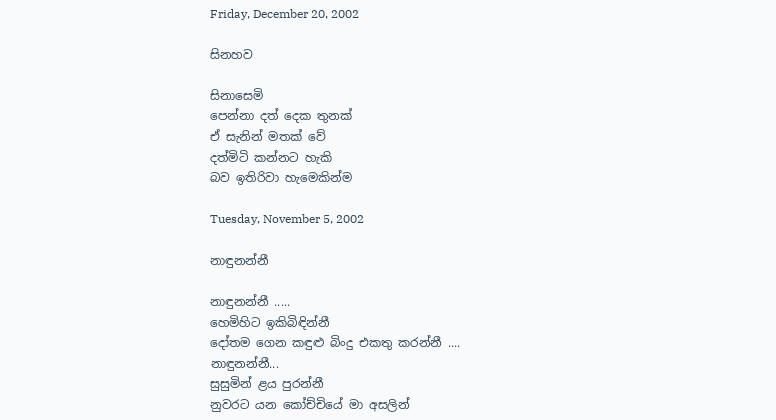Friday, December 20, 2002

සිනහව

සිනාසෙමි
පෙන්නා දත් දෙක තුනක්
ඒ සැනින් මතක් වේ
දත්මිටි කන්නට හැකි
බව ඉතිරිවා හැමෙකින්ම

Tuesday, November 5, 2002

නාඳුනන්නී

නාඳුනන්නී .....
හෙමිහිට ඉකිබිඳින්නී
දෝතම ගෙන කඳුළු බිංදු එකතු කරන්නී ....
නාඳුනන්නී...
සුසුමින් ළය පුරන්නී
නුවරට යන කෝච්චියේ මා අසලින්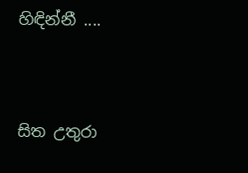හිඳින්නී ....


සිත උතුරා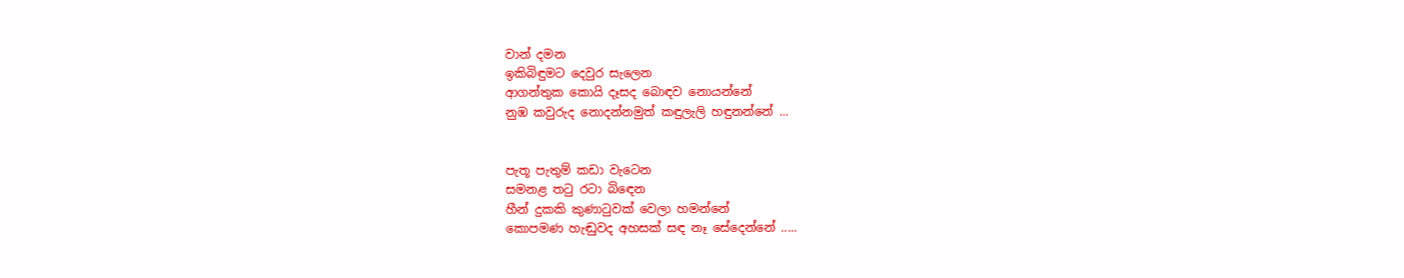වාන් දමන
ඉකිබිඳුමට දෙවුර සැලෙන
ආගන්තුක කොයි දෑසද බොඳව නොයන්නේ
නුඹ කවුරුද නොදන්නමුත් කඳුලැලි හඳුනන්නේ ...


පැතූ පැතුම් කඩා වැටෙන
සමනළ තටු රටා බිඳෙන
හීන් දුකකි කුණාටුවක් වෙලා හමන්නේ
කොපමණ හැඬුවද අහසක් සඳ නෑ සේදෙන්නේ .....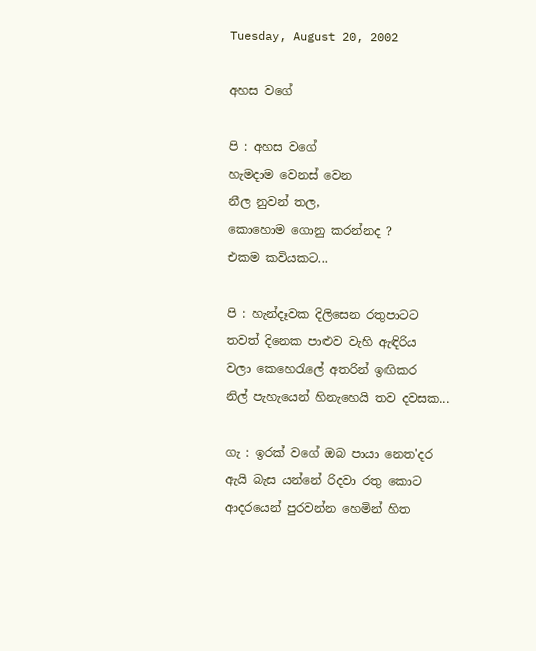Tuesday, August 20, 2002

අහස වගේ

පි : අහස වගේ
හැමදාම වෙනස් වෙන
නීල නුවන් තල,
කොහොම ගොනු කරන්නද ?
එකම කවියකට...

පි : හැන්දෑවක දිලිසෙන රතුපාටට
තවත් දිනෙක පාළුව වැහි ඇඳිරිය
වලා කෙහෙරැලේ අතරින් ඉඟිකර
නිල් පැහැයෙන් හිනැහෙයි තව දවසක...

ගැ : ඉරක් වගේ ඔබ පායා නෙත'දර
ඇයි බැස යන්නේ රිදවා රතු කොට
ආදරයෙන් පුරවන්න හෙමින් හිත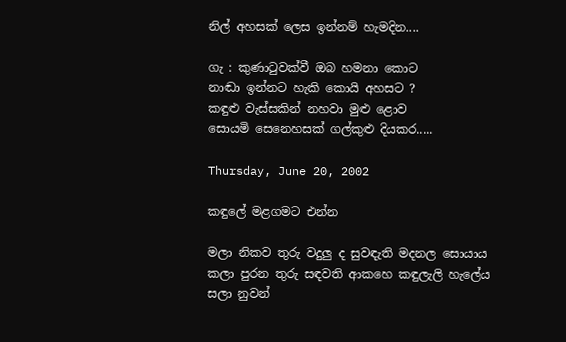නිල් අහසක් ලෙස ඉන්නම් හැමදින....

ගැ : කුණාටුවක්වී ඔබ හමනා කොට
නාඬා ඉන්නට හැකි කොයි අහසට ?
කඳුළු වැස්සකින් නහවා මුළු ළොව
සොයමි සෙනෙහසක් ගල්කුළු දියකර.....

Thursday, June 20, 2002

කඳුලේ මළගමට එන්න

මලා නිකව තුරු වදුලු ද සුවඳැති මදනල සොයාය
කලා පුරන තුරු සඳවති ආකහෙ කඳුලැලි හැලේය
සලා නුවන්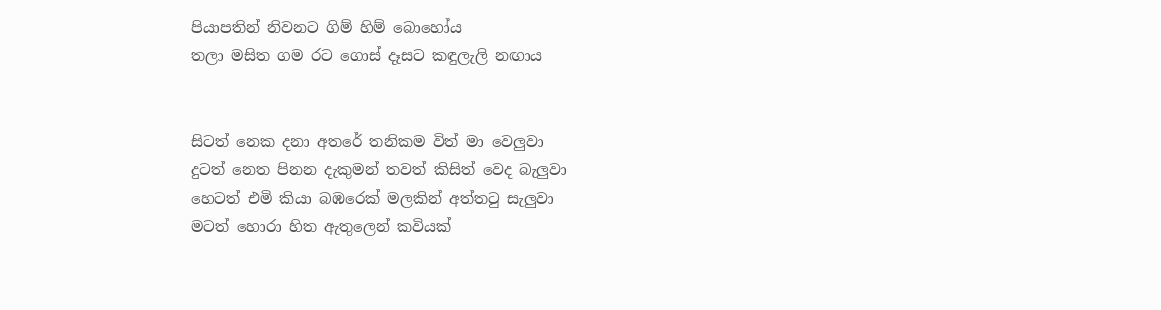පියාපතින් නිවනට ගිම් හිම් බොහෝය
තලා මසිත ගම රට ගොස් දෑසට කඳුලැලි නඟාය


සිටත් නෙක දනා අතරේ තනිකම විත් මා වෙලුවා
දුටත් නෙත පිනන දැකුමන් තවත් කිසිත් වෙද බැලුවා
හෙටත් එමි කියා බඹරෙක් මලකින් අත්තටු සැලුවා
මටත් හොරා හිත ඇතුලෙන් කවියක්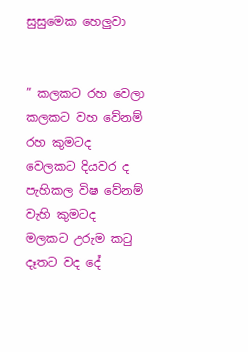සුසුමෙක හෙලුවා


” කලකට රහ වෙලා කලකට වහ වේනම් රහ කුමටද
වෙලකට දියවර ද පැහිකල විෂ වේනම් වැහි කුමටද
මලකට උරුම කටු දෑතට වද දේ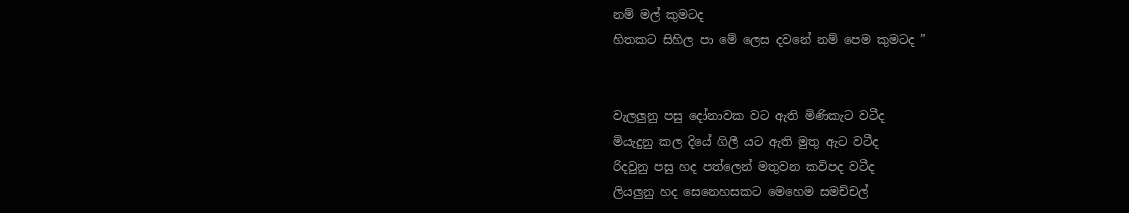නම් මල් කුමටද
හිතකට සිහිල පා මේ ලෙස දවනේ නම් පෙම කුමටද ”


වැලලුනු පසු දෝනාවක වට ඇති මිණිකැට වටීද
මියැදුනු කල දියේ ගිලී යට ඇති මුතු ඇට වටීද
රිදවුනු පසු හද පත්ලෙන් මතුවන කවිපද වටීද
ලියලුනු හද සෙනෙහසකට මෙහෙම සමච්චල්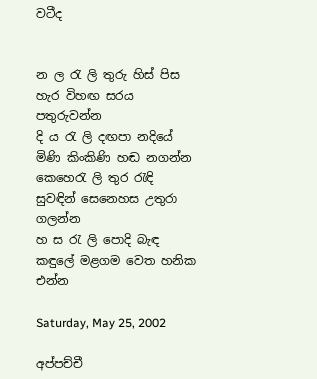වටීද


න ල රැ ලි තුරු හිස් පිස හැර විහඟ සරය පතුරුවන්න
දි ය රැ ලි දඟපා නදියේ මිණි කිංකිණි හඬ නගන්න
කෙහෙරැ ලි තුර රැඳි සුවඳින් සෙනෙහස උතුරා ගලන්න
හ ස රැ ලි පොදි බැඳ කඳුලේ මළගම වෙත හනික එන්න

Saturday, May 25, 2002

අප්පච්චී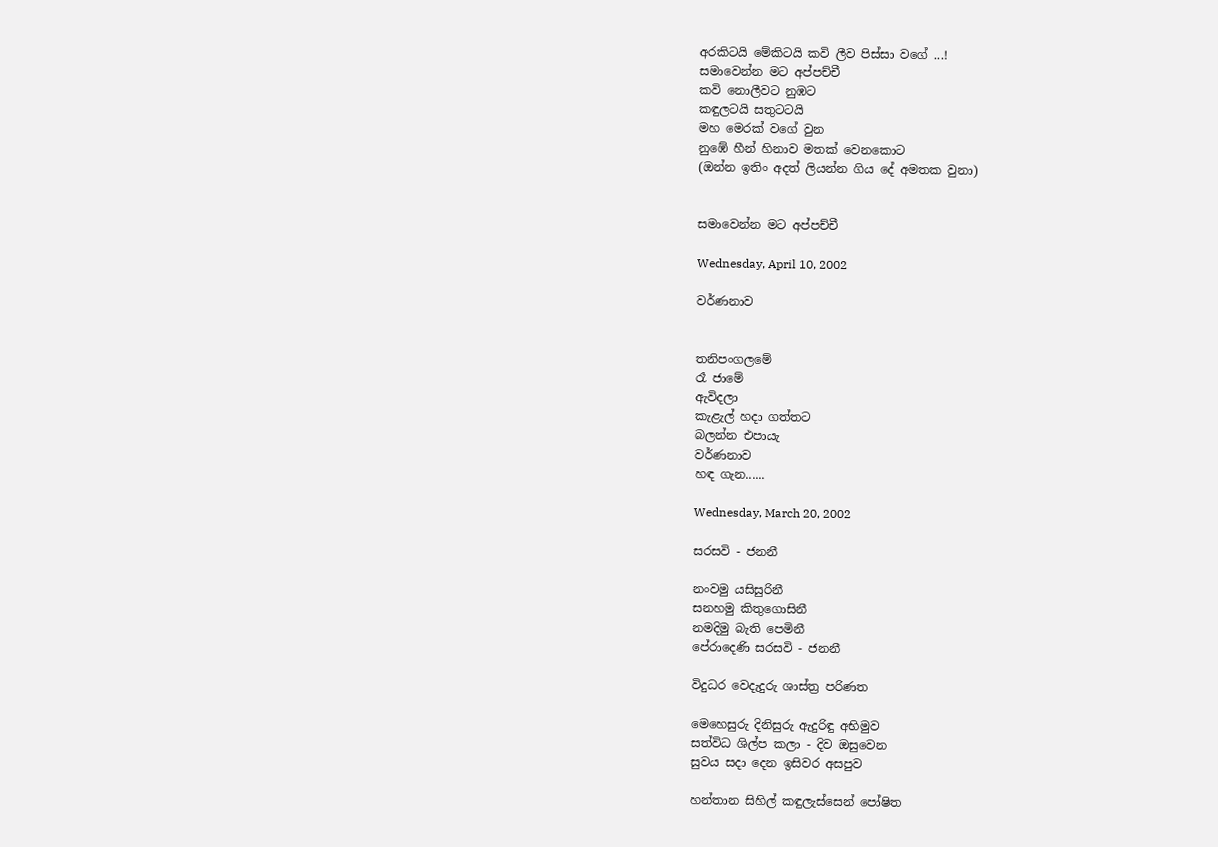අරකිටයි මේකිටයි කවි ලීව පිස්සා වගේ ...!
සමාවෙන්න මට අප්පච්චී
කවි නොලීවට නුඹට
කඳුලටයි සතුටටයි
මහ මෙරක් වගේ වුන
නුඹේ හීන් හිනාව මතක් වෙනකොට
(ඔන්න ඉතිං අදත් ලියන්න ගිය දේ අමතක වුනා)


සමාවෙන්න මට අප්පච්චී

Wednesday, April 10, 2002

වර්ණනාව


තනිපංගලමේ
රෑ ජාමේ
ඇවිදලා
කැළැල් හදා ගත්තට
බලන්න එපායැ
වර්ණනාව
හඳ ගැන......

Wednesday, March 20, 2002

සරසවි - ජනනී

නංවමු යසිසුරිනී
සනහමු කිතුගොසිනී
නමදිමු බැති පෙමිනී
පේරාදෙණි සරසවි - ජනනී

විදුධර වෙදැදුරු ශාස්ත්‍ර පරිණත

මෙහෙසුරු දිනිසුරු ඇදුරිඳු අභිමුව
සත්විධ ශිල්ප කලා - දිව ඔසුවෙන
සුවය සදා දෙන ඉසිවර අසපුව

හන්තාන සිහිල් කඳුලැස්සෙන් පෝෂිත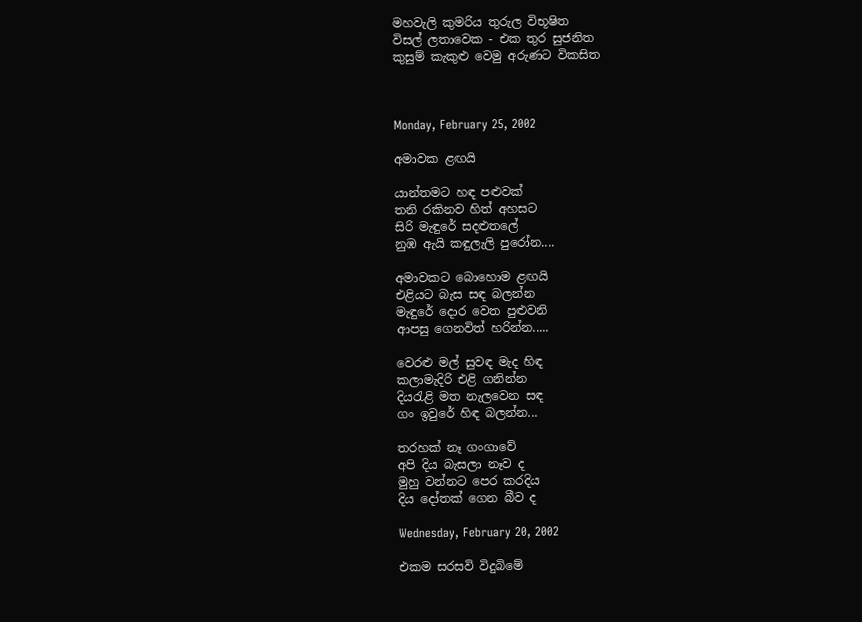මහවැලි කුමරිය තුරුල විභූෂිත
විසල් ලතාවෙක - එක තුර සුජනිත
කුසුම් කැකුළු වෙමු අරුණට විකසිත



Monday, February 25, 2002

අමාවක ළඟයි

යාන්තමට හඳ පළුවක්
තනි රකිනව හිත් අහසට
සිරි මැඳුරේ සදළුතලේ
නුඹ ඇයි කඳුලැලි පුරෝන....

අමාවකට බොහොම ළඟයි
එළියට බැස සඳ බලන්න
මැඳුරේ දොර වෙත පුළුවනි
ආපසු ගෙනවිත් හරින්න.....

වෙරළු මල් සුවඳ මැද හිඳ
කලාමැදිරි එළි ගනින්න
දියරැළි මත නැලවෙන සඳ
ගං ඉවුරේ හිඳ බලන්න...

තරහක් නෑ ගංගාවේ
අපි දිය බැසලා නෑව ද
මුහු වන්නට පෙර කරදිය
දිය දෝතක් ගෙන බීව ද

Wednesday, February 20, 2002

එකම සරසවි විදුබිමේ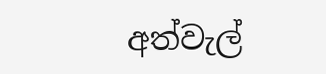අත්වැල්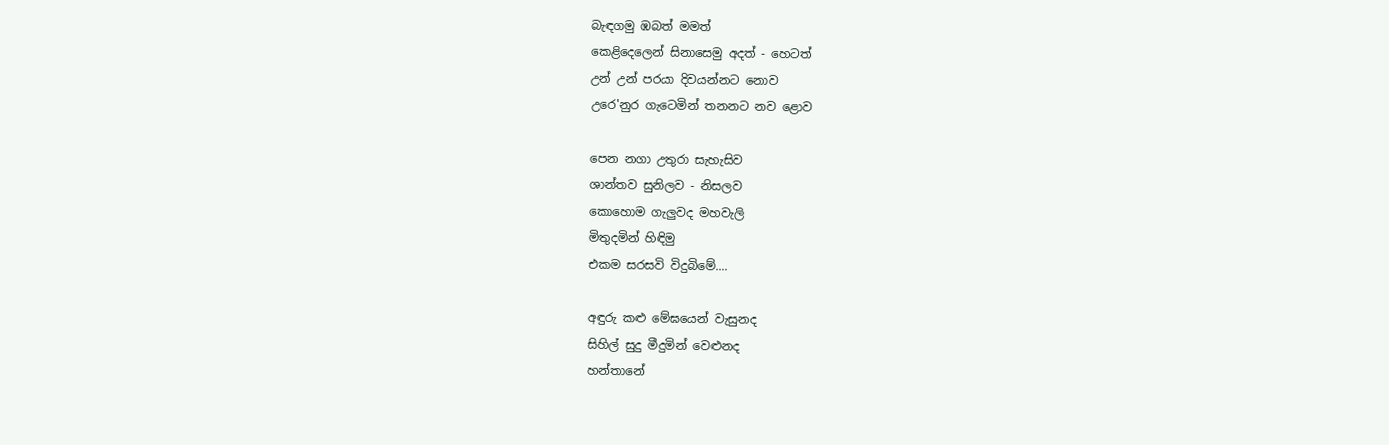බැඳගමු ඹබත් මමත්
කෙළිදෙලෙන් සිනාසෙමු අදත් - හෙටත්
උන් උන් පරයා දිවයන්නට නොව
උරෙ'නුර ගැටෙමින් තනනට නව ළොව

පෙන නගා උතුරා සැහැසිව
ශාන්තව සුනිලව - නිසලව
කොහොම ගැලුවද මහවැලි
මිතුදමින් හිඳිමු
එකම සරසවි විදුබිමේ....

අඳුරු කළු මේඝයෙන් වැසුනද
සිහිල් සුදු මීදුමින් වෙළුනද
හන්තානේ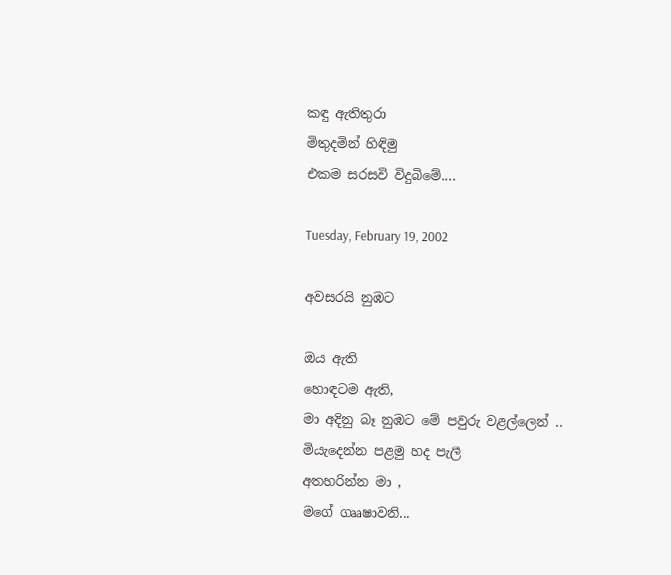කඳු ඇතිතුරා
මිතුදමින් හිඳිමු
එකම සරසවි විදුබිමේ....

Tuesday, February 19, 2002

අවසරයි නුඹට

ඔය ඇති
හොඳටම ඇති,
මා අදිනු බෑ නුඹට මේ පවුරු වළල්ලෙන් ..
මියැදෙන්න පළමු හද පැලී
අතහරින්න මා ,
මගේ ගෲෂාවනි...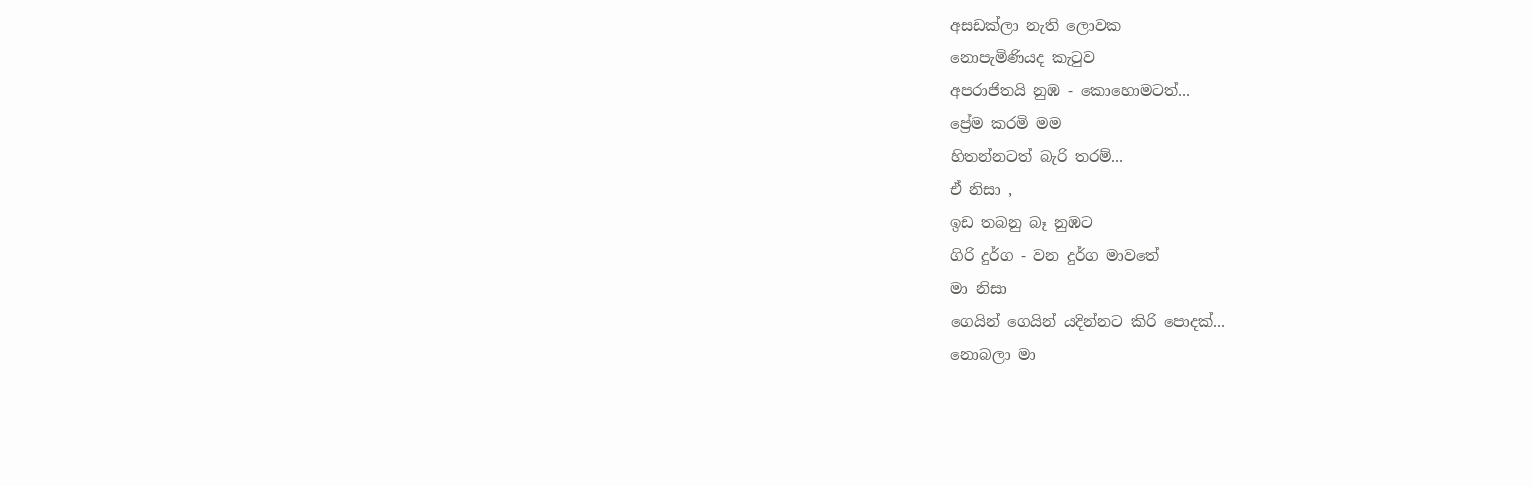අසඩක්ලා නැති ලොවක
නොපැමිණියද කැටුව
අපරාජිතයි නුඹ - කොහොමටත්...
ප්‍රේම කරමි මම
හිතන්නටත් බැරි තරම්...
ඒ නිසා ,
ඉඩ තබනු බෑ නුඹට
ගිරි දුර්ග - වන දුර්ග මාවතේ
මා නිසා
ගෙයින් ගෙයින් යදින්නට කිරි පොදක්...
නොබලා මා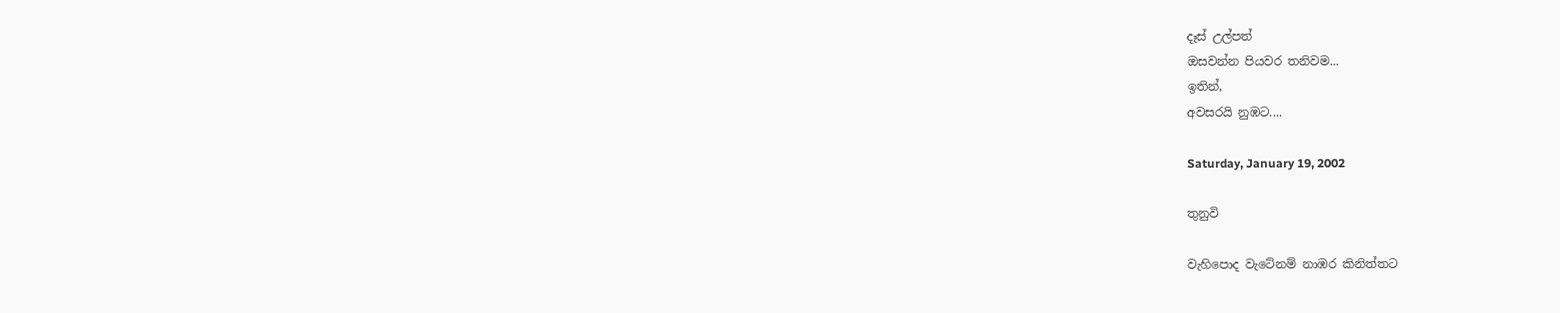දෑස් උල්පත්
ඔසවන්න පියවර තනිවම...
ඉතින්,
අවසරයි නුඹට....

Saturday, January 19, 2002

තුනුවි

වැහිපොද වැටේනම් නාඹර කිනිත්තට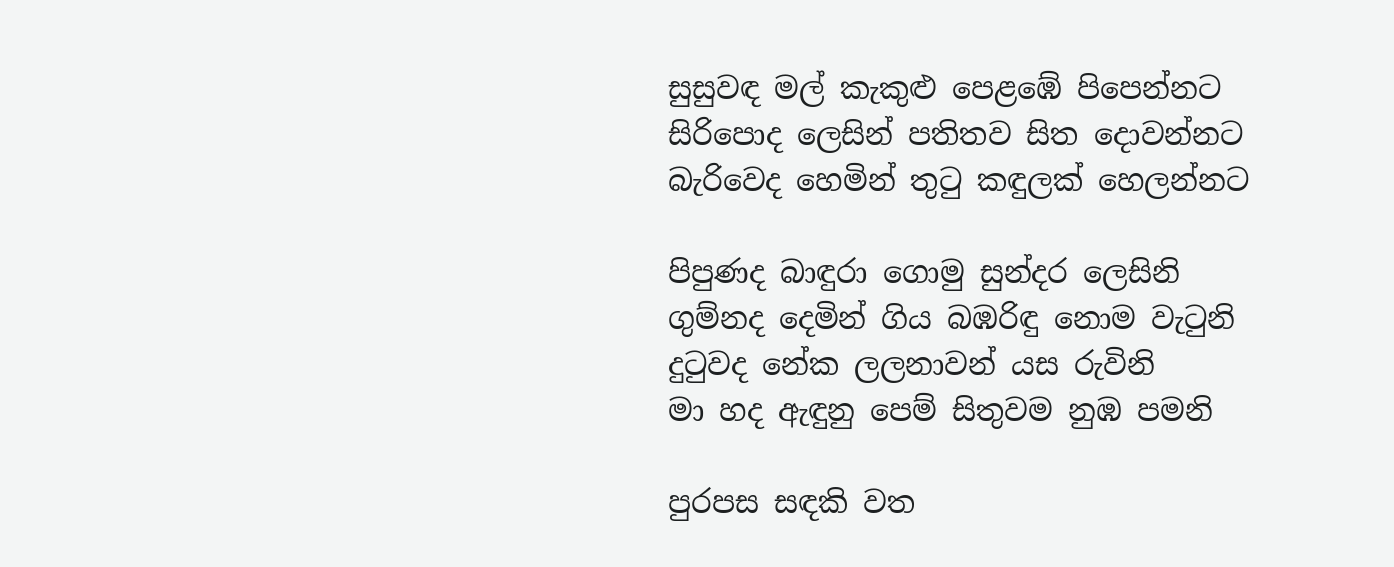සුසුවඳ මල් කැකුළු පෙළඹේ පිපෙන්නට
සිරිපොද ලෙසින් පතිතව සිත දොවන්නට
බැරිවෙද හෙමින් තුටු කඳුලක් හෙලන්නට

පිපුණද බාඳුරා ගොමු සුන්දර ලෙසිනි
ගුම්නද දෙමින් ගිය බඹරිඳු නොම වැටුනි
දුටුවද නේක ලලනාවන් යස රුවිනි
මා හද ඇඳුනු පෙම් සිතුවම නුඹ පමනි

පුරපස සඳකි වත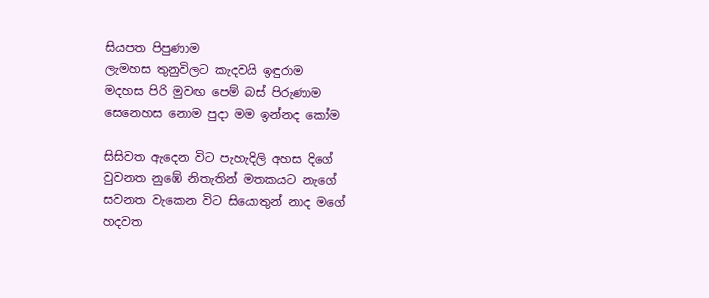සියපත පිපුණාම
ලැමහස තුනුවිලට කැදවයි ඉඳුරාම
මදහස පිරි මුවඟ පෙම් බස් පිරුණාම
සෙනෙහස නොම පුදා මම ඉන්නද කෝම

සිසිවත ඇදෙන විට පැහැදිලි අහස දිගේ
වුවනත නුඹේ නිතැතින් මතකයට නැගේ
සවනත වැකෙන විට සියොතුන් නාද මගේ
හදවත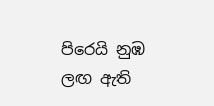පිරෙයි නුඹ ලඟ ඇති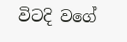විටදි වගේ